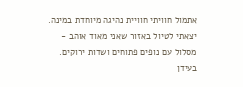אתמול חוויתי חוויית נהיגה מיוחדת במינה. יצאתי לטיול באזור שאני מאוד אוהב - מסלול עם נופים פתוחים ושדות ירוקים. בעידן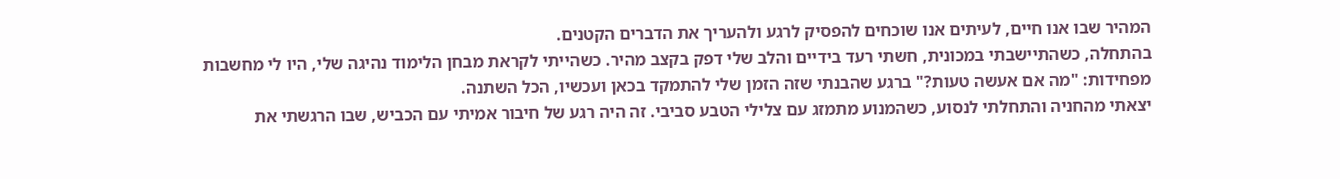המהיר שבו אנו חיים, לעיתים אנו שוכחים להפסיק לרגע ולהעריך את הדברים הקטנים.
בהתחלה, כשהתיישבתי במכונית, חשתי רעד בידיים והלב שלי דפק בקצב מהיר. כשהייתי לקראת מבחן הלימוד נהיגה שלי, היו לי מחשבות מפחידות: "מה אם אעשה טעות?" ברגע שהבנתי שזה הזמן שלי להתמקד בכאן ועכשיו, הכל השתנה.
יצאתי מהחניה והתחלתי לנסוע, כשהמנוע מתמזג עם צלילי הטבע סביבי. זה היה רגע של חיבור אמיתי עם הכביש, שבו הרגשתי את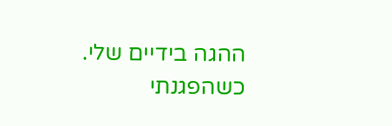ההגה בידיים שלי.
כשהפגנתי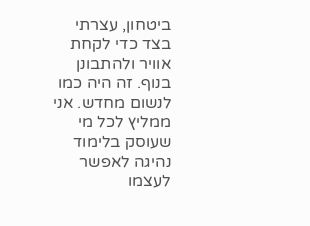ביטחון, עצרתי בצד כדי לקחת אוויר ולהתבונן בנוף. זה היה כמו לנשום מחדש. אני ממליץ לכל מי שעוסק בלימוד נהיגה לאפשר לעצמו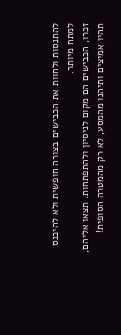להתנסות ולחוות את הכבישים בצורה חופשית ולא להיכנס למתח מיותר.
זכרו, הכבישים הם מקום לניסיון ולהתפתחות. תצאו אליהם, תהיו אמיצים ותיהנו מהמסע, לא רק מהמטרה הסופית!